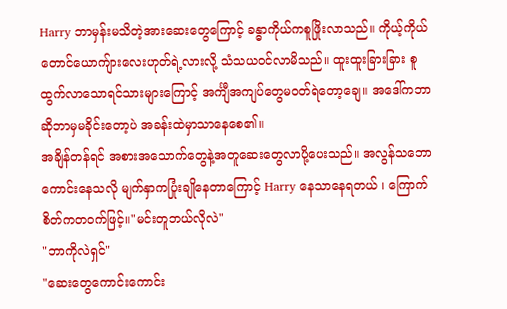Harry ဘာမှန်းမသိတဲ့အားဆေးတွေကြောင့် ခန္ဓာကိုယ်ကစူဖြိုးလာသည်။ ကိုယ့်ကိုယ်တောင်ယောကျ်ားလေးဟုတ်ရဲ့လားလို့ သံသယဝင်လာမိသည်။ ထူးထူးခြားခြား စူထွက်လာသောရင်သားများကြောင့် အင်္ကျီအကျပ်တွေမဝတ်ရဲတော့ချေ။ အဒေါ်ကဘာဆိုဘာမှမခိုင်းတော့ပဲ အခန်းထဲမှာသာနေစေ၏။
အချိန်တန်ရင် အစားအသောက်တွေနဲ့အတူဆေးတွေလာပို့ပေးသည်။ အလွန်သဘောကောင်းနေသလို မျက်နှာကပြုံးချိုနေတာကြောင့် Harry နေသာနေရတယ် ၊ ကြောက်စိတ်ကတဝက်ဖြင့်။"မင်းတူဘယ်လိုလဲ"
"ဘာကိုလဲရှင်"
"ဆေးတွေကောင်းကောင်း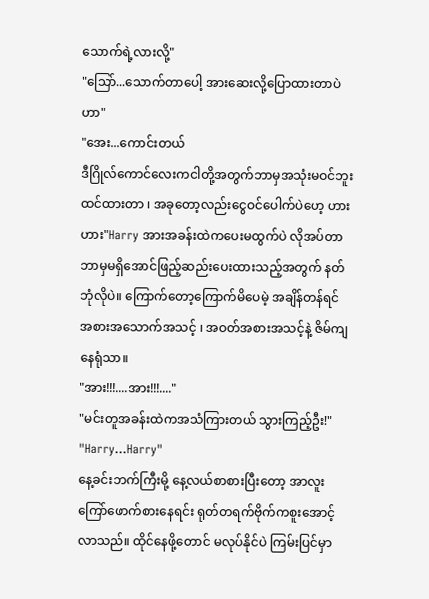သောက်ရဲ့လားလို့"
"သြော်...သောက်တာပေါ့ အားဆေးလို့ပြောထားတာပဲဟာ"
"အေး...ကောင်းတယ်
ဒီဂြိုလ်ကောင်လေးကငါတို့အတွက်ဘာမှအသုံးမဝင်ဘူးထင်ထားတာ ၊ အခုတော့လည်းငွေဝင်ပေါက်ပဲဟေ့ ဟား ဟား"Harry အားအခန်းထဲကပေးမထွက်ပဲ လိုအပ်တာဘာမှမရှိအောင်ဖြည့်ဆည်းပေးထားသည့်အတွက် နတ်ဘုံလိုပဲ။ ကြောက်တော့ကြောက်မိပေမဲ့ အချိန်တန်ရင် အစားအသောက်အသင့် ၊ အဝတ်အစားအသင့်နဲ့ ဇိမ်ကျနေရုံသာ။
"အား!!!....အား!!!...."
"မင်းတူအခန်းထဲကအသံကြားတယ် သွားကြည့်ဦး!"
"Harry...Harry"
နေ့ခင်းဘက်ကြီးမို့ နေ့လယ်စာစားပြီးတော့ အာလူးကြော်ဖောက်စားနေရင်း ရုတ်တရက်ဗိုက်ကစူးအောင့်လာသည်။ ထိုင်နေဖို့တောင် မလုပ်နိုင်ပဲ ကြမ်းပြင်မှာ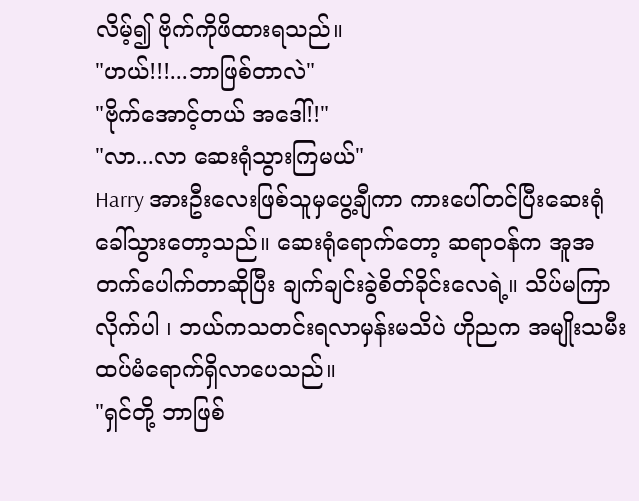လိမ့်၍ ဗိုက်ကိုဖိထားရသည်။
"ဟယ်!!!...ဘာဖြစ်တာလဲ"
"ဗိုက်အောင့်တယ် အဒေါ်!!"
"လာ...လာ ဆေးရုံသွားကြမယ်"
Harry အားဦးလေးဖြစ်သူမှပွေ့ချီကာ ကားပေါ်တင်ပြီးဆေးရုံခေါ်သွားတော့သည်။ ဆေးရုံရောက်တော့ ဆရာဝန်က အူအတက်ပေါက်တာဆိုပြီး ချက်ချင်းခွဲစိတ်ခိုင်းလေရဲ့။ သိပ်မကြာလိုက်ပါ ၊ ဘယ်ကသတင်းရလာမှန်းမသိပဲ ဟိုညက အမျိုးသမီးထပ်မံရောက်ရှိလာပေသည်။
"ရှင်တို့ ဘာဖြစ်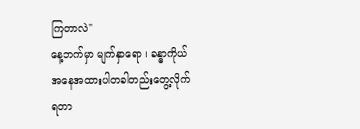ကြတာလဲ"
နေ့ဘက်မှာ မျက်နှာရော ၊ ခန္ဓာကိုယ်အနေအထားပါတခါတည်းတွေ့လိုက်ရတာ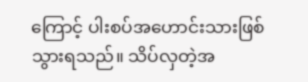ကြောင့် ပါးစပ်အဟောင်းသားဖြစ်သွားရသည်။ သိပ်လှတဲ့အ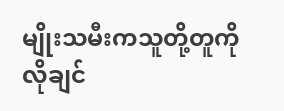မျိုးသမီးကသူတို့တူကိုလိုချင်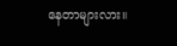နေတာများလား။